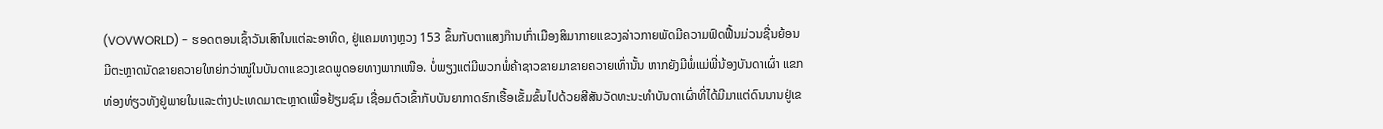(VOVWORLD) - ຮອດຕອນເຊົ້າວັນເສົາໃນແຕ່ລະອາທິດ, ຢູ່ແຄມທາງຫຼວງ 153 ຂຶ້ນກັບຕາແສງກ໊ານເກົ່າເມືອງສິມາກາຍແຂວງລ່າວກາຍພັດມີຄວາມຟົດຟື້ນມ່ວນຊື່ນຍ້ອນມີຕະຫຼາດນັດຂາຍຄວາຍໃຫຍ່ກວ່າໝູ່ໃນບັນດາແຂວງເຂດພູດອຍທາງພາກເໜືອ. ບໍ່ພຽງແຕ່ມີພວກພໍ່ຄ້າຊາວຂາຍມາຂາຍຄວາຍເທົ່ານັ້ນ ຫາກຍັງມີພໍ່ແມ່ພີ່ນ້ອງບັນດາເຜົ່າ ແຂກທ່ອງທ່ຽວທັງຢູ່ພາຍໃນແລະຕ່າງປະເທດມາຕະຫຼາດເພື່ອຢ້ຽມຊົມ ເຊື່ອມຕົວເຂົ້າກັບບັນຍາກາດຮົກເຮື້ອເຂັ້ມຂົ້ນໄປດ້ວຍສີສັນວັດທະນະທຳບັນດາເຜົ່າທີ່ໄດ້ມີມາແຕ່ດົນນານຢູ່ເຂ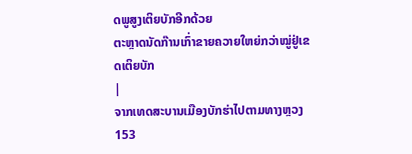ດພູສູງເຕິຍບັກອີກດ້ວຍ
ຕະຫຼາດນັດກ໊ານເກົ່າຂາຍຄວາຍໃຫຍ່ກວ່າໝູ່ຢູ່ເຂດເຕິຍບັກ
|
ຈາກເທດສະບານເມືອງບັກຮ່າໄປຕາມທາງຫຼວງ 153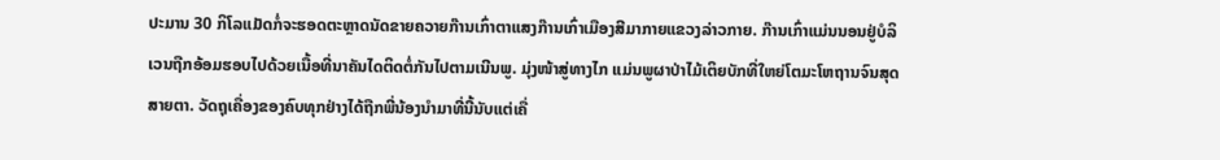ປະມານ 30 ກິໂລແມັດກໍ່ຈະຮອດຕະຫຼາດນັດຂາຍຄວາຍກ໊ານເກົ່າຕາແສງກ໊ານເກົ່າເມືອງສີມາກາຍແຂວງລ່າວກາຍ. ກ໊ານເກົ່າແມ່ນນອນຢູ່ບໍລິເວນຖືກອ້ອມຮອບໄປດ້ວຍເນື້ອທີ່ນາຄັນໄດຕິດຕໍ່ກັນໄປຕາມເນີນພູ. ມຸ່ງໜ້າສູ່ທາງໄກ ແມ່ນພູຜາປ່າໄມ້ເຕິຍບັກທີ່ໃຫຍ່ໂຕມະໂຫຖານຈົນສຸດສາຍຕາ. ວັດຖຸເຄື່ອງຂອງຄົບທຸກຢ່າງໄດ້ຖືກພີ່ນ້ອງນຳມາທີ່ນີ້ນັບແຕ່ເຄື່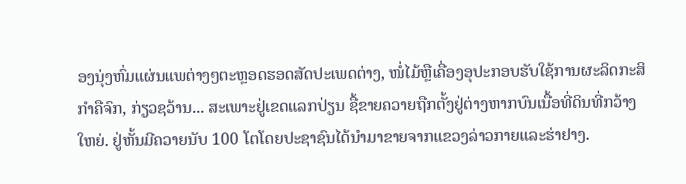ອງນຸ່ງຫົ່ມແຜ່ນແພຕ່າງໆຕະຫຼອດຮອດສັດປະເພດຕ່າງ, ໜໍ່ໄມ້ຫຼືເຄື່ອງອຸປະກອບຮັບໃຊ້ການຜະລິດກະສິກຳຄືຈົກ, ກ່ຽວຊວ້ານ... ສະເພາະຢູ່ເຂດແລກປ່ຽນ ຊື້ຂາຍຄວາຍຖືກຕັ້ງຢູ່ຕ່າງຫາກບົນເນື້ອທີ່ດິນທີ່ກວ້າງໃຫຍ່. ຢູ່ຫັ້ນມີຄວາຍນັບ 100 ໂຕໂດຍປະຊາຊົນໄດ້ນຳມາຂາຍຈາກແຂວງລ່າວກາຍແລະຮ່າຢາງ.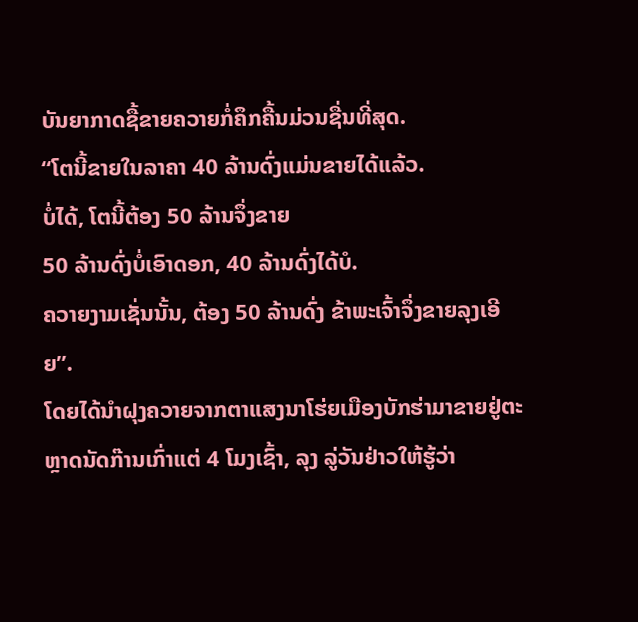ບັນຍາກາດຊື້ຂາຍຄວາຍກໍ່ຄຶກຄື້ນມ່ວນຊື່ນທີ່ສຸດ.
“ໂຕນີ້ຂາຍໃນລາຄາ 40 ລ້ານດົ່ງແມ່ນຂາຍໄດ້ແລ້ວ.
ບໍ່ໄດ້, ໂຕນີ້ຕ້ອງ 50 ລ້ານຈຶ່ງຂາຍ
50 ລ້ານດົ່ງບໍ່ເອົາດອກ, 40 ລ້ານດົ່ງໄດ້ບໍ.
ຄວາຍງາມເຊັ່ນນັ້ນ, ຕ້ອງ 50 ລ້ານດົ່ງ ຂ້າພະເຈົ້າຈຶ່ງຂາຍລຸງເອີຍ”.
ໂດຍໄດ້ນຳຝຸງຄວາຍຈາກຕາແສງນາໂຮ່ຍເມືອງບັກຮ່າມາຂາຍຢູ່ຕະຫຼາດນັດກ໊ານເກົ່າແຕ່ 4 ໂມງເຊົ້າ, ລຸງ ລູ່ວັນຢ່າວໃຫ້ຮູ້ວ່າ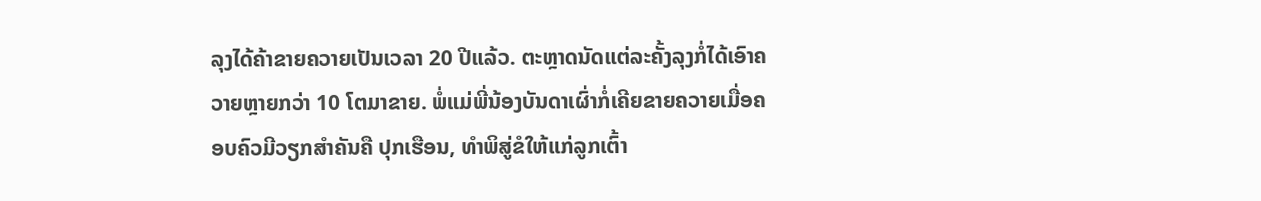ລຸງໄດ້ຄ້າຂາຍຄວາຍເປັນເວລາ 20 ປີແລ້ວ. ຕະຫຼາດນັດແຕ່ລະຄັ້ງລຸງກໍ່ໄດ້ເອົາຄວາຍຫຼາຍກວ່າ 10 ໂຕມາຂາຍ. ພໍ່ແມ່ພີ່ນ້ອງບັນດາເຜົ່າກໍ່ເຄີຍຂາຍຄວາຍເມື່ອຄອບຄົວມີວຽກສຳຄັນຄື ປຸກເຮືອນ, ທຳພິສູ່ຂໍໃຫ້ແກ່ລູກເຕົ້າ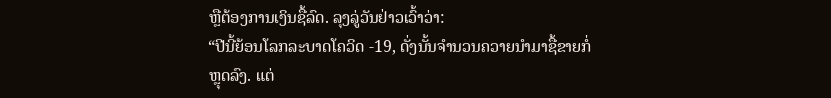ຫຼືຕ້ອງການເງິນຊື້ລົດ. ລຸງລູ່ວັນຢ່າວເວົ້າວ່າ:
“ປີນີ້ຍ້ອນໂລກລະບາດໂຄວິດ -19, ດັ່ງນັ້ນຈຳນວນຄວາຍນຳມາຊື້ຂາຍກໍ່ຫຼຸດລົງ. ແຕ່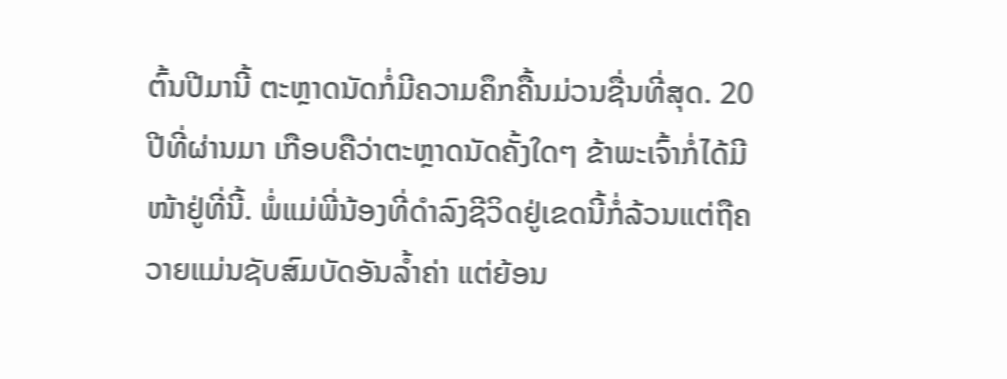ຕົ້ນປີມານີ້ ຕະຫຼາດນັດກໍ່ມີຄວາມຄຶກຄື້ນມ່ວນຊື່ນທີ່ສຸດ. 20 ປີທີ່ຜ່ານມາ ເກືອບຄືວ່າຕະຫຼາດນັດຄັ້ງໃດໆ ຂ້າພະເຈົ້າກໍ່ໄດ້ມີໜ້າຢູ່ທີ່ນີ້. ພໍ່ແມ່ພີ່ນ້ອງທີ່ດຳລົງຊີວິດຢູ່ເຂດນີ້ກໍ່ລ້ວນແຕ່ຖືຄວາຍແມ່ນຊັບສົມບັດອັນລ້ຳຄ່າ ແຕ່ຍ້ອນ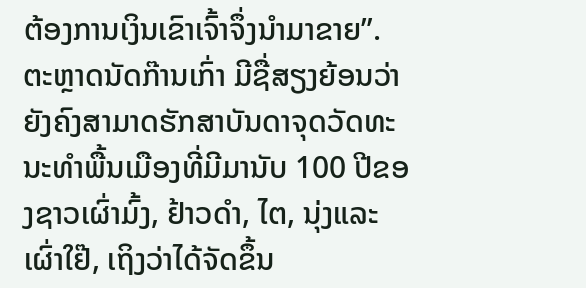ຕ້ອງການເງິນເຂົາເຈົ້າຈຶ່ງນຳມາຂາຍ”.
ຕະຫຼາດນັດກ໊ານເກົ່າ ມີຊື່ສຽງຍ້ອນວ່າຍັງຄົງສາມາດຮັກສາບັນດາຈຸດວັດທະນະທຳພື້ນເມືອງທີ່ມີມານັບ 100 ປີຂອງຊາວເຜົ່າມົ້ງ, ຢ້າວດຳ, ໄຕ, ນຸ່ງແລະເຜົ່າໃຢ໊, ເຖິງວ່າໄດ້ຈັດຂຶ້ນ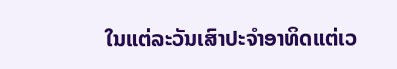ໃນແຕ່ລະວັນເສົາປະຈຳອາທິດແຕ່ເວ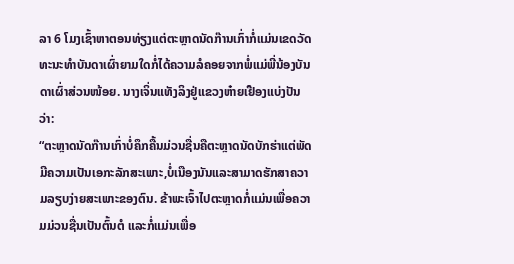ລາ 6 ໂມງເຊົ້າຫາຕອນທ່ຽງແຕ່ຕະຫຼາດນັດກ໊ານເກົ່າກໍ່ແມ່ນເຂດວັດທະນະທຳບັນດາເຜົ່າຍາມໃດກໍ່ໄດ້ຄວາມລໍຄອຍຈາກພໍ່ແມ່ພີ່ນ້ອງບັນດາເຜົ່າສ່ວນໜ້ອຍ. ນາງເຈິ່ນແທັງລິງຢູ່ແຂວງຫ໋າຍເຢືອງແບ່ງປັນວ່າ:
“ຕະຫຼາດນັດກ໊ານເກົ່າບໍ່ຄຶກຄື້ນມ່ວນຊື່ນຄືຕະຫຼາດນັດບັກຮ່າແຕ່ພັດມີຄວາມເປັນເອກະລັກສະເພາະ,ບໍ່ເນືອງນັນແລະສາມາດຮັກສາຄວາມລຽບງ່າຍສະເພາະຂອງຕົນ. ຂ້າພະເຈົ້າໄປຕະຫຼາດກໍ່ແມ່ນເພື່ອຄວາມມ່ວນຊື່ນເປັນຕົ້ນຕໍ ແລະກໍ່ແມ່ນເພື່ອ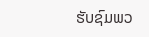ຮັບຊົມພວ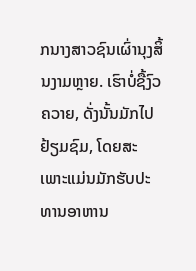ກນາງສາວຊົນເຜົ່ານຸງສິ້ນງາມຫຼາຍ. ເຮົາບໍ່ຊື້ງົວຄວາຍ, ດັ່ງນັ້ນມັກໄປຢ້ຽມຊົມ, ໂດຍສະເພາະແມ່ນມັກຮັບປະທານອາຫານ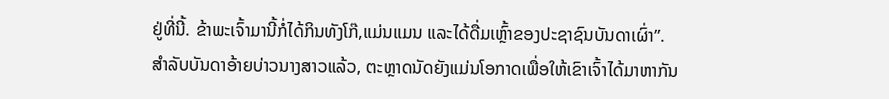ຢູ່ທີ່ນີ້. ຂ້າພະເຈົ້າມານີ້ກໍ່ໄດ້ກິນທັງໂກ໊,ແມ່ນແມນ ແລະໄດ້ດື່ມເຫຼົ້າຂອງປະຊາຊົນບັນດາເຜົ່າ”.
ສຳລັບບັນດາອ້າຍບ່າວນາງສາວແລ້ວ, ຕະຫຼາດນັດຍັງແມ່ນໂອກາດເພື່ອໃຫ້ເຂົາເຈົ້າໄດ້ມາຫາກັນ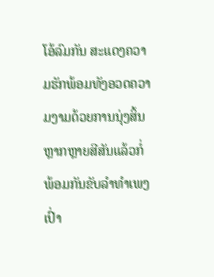ໂອ້ລົມກັນ ສະແດງຄວາມຮັກພ້ອມທັງອວດຄວາມງາມດ້ວຍການນຸ່ງສິ້ນຫຼາກຫຼາຍສີສັນແລ້ວກໍ່ພ້ອມກັນຂັບລຳທຳເພງເປົ່າ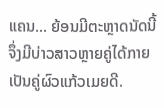ແຄນ... ຍ້ອນມີຕະຫຼາດນັດນີ້ຈຶ່ງມີບ່າວສາວຫຼາຍຄູ່ໄດ້ກາຍເປັນຄູ່ຜົວແກ້ວເມຍດີ.